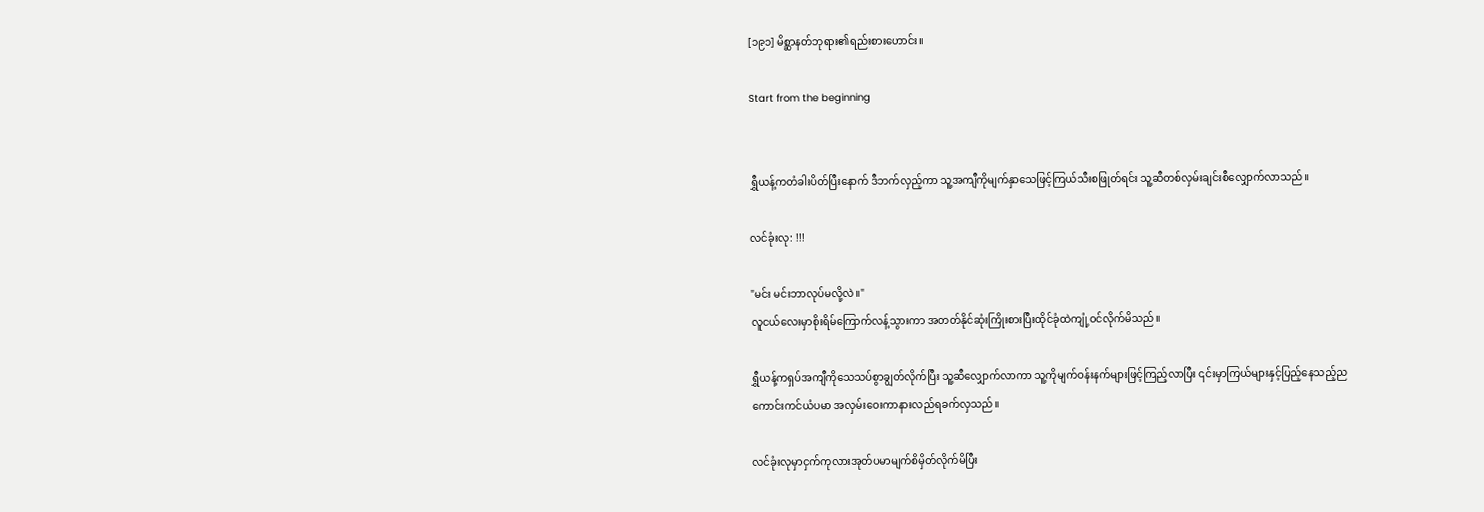[၁၉၁] မိစ္ဆာနတ်ဘုရား၏ရည်းစားဟောင်း။

Start from the beginning


ရွှီယန့်ကတံခါးပိတ်ပြီးနောက် ဒီဘက်လှည့်ကာ သူ့အကျီကိုမျက်နှာသေဖြင့်ကြယ်သီးစဖြုတ်ရင်း သူ့ဆီတစ်လှမ်းချင်းစီလျှောက်လာသည်။

လင်ခုံးလု: !!!

"မင်း မင်းဘာလုပ်မလို့လဲ။"
လူငယ်လေးမှာစိုးရိမ်ကြောက်လန့်သွားကာ အတတ်နိုင်ဆုံးကြိုးစားပြီးထိုင်ခုံထဲကျုံ့ဝင်လိုက်မိသည်။

ရွှီယန့်ကရှပ်အကျီကိုသေသပ်စွာချွတ်လိုက်ပြီး သူ့ဆီလျှောက်လာကာ သူ့ကိုမျက်ဝန်းနက်များဖြင့်ကြည့်လာပြီး ၎င်းမှာကြယ်များနှင့်ပြည့်နေသည့်ညကောင်းကင်ယံပမာ အလှမ်းဝေးကာနားလည်ရခက်လှသည်။

လင်ခုံးလုမှာငှက်ကုလားအုတ်ပမာမျက်စိမှိတ်လိုက်မိပြီး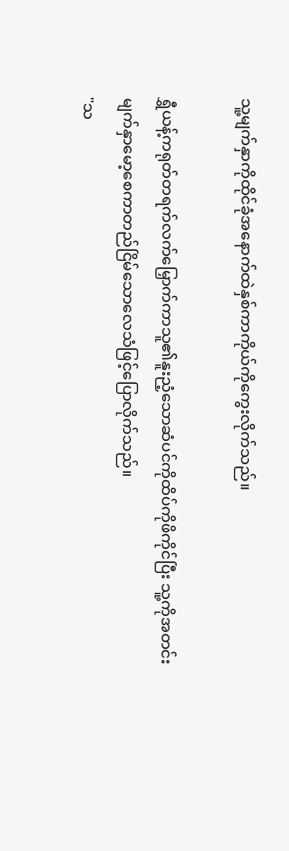သူ့မျက်နှာကိုထိုင်ခုံအနောက်ထဲနှစ်ကာကိုယ်ကိုကွေးလိုက်သည်။

ရွှီယန့်ကရုတ်တရက်လက်မြှောက်ကာသူ၏နူးညံ့သောဆံပင်ကိုထိပ်ကိုဖိကိုင်ပြီး သူ့ကိုအတင်းမျက်နှာမော့စေကာတည်ငြိမ်သောလေသံဖြင့်ပြောလိုက်သည်။
"သ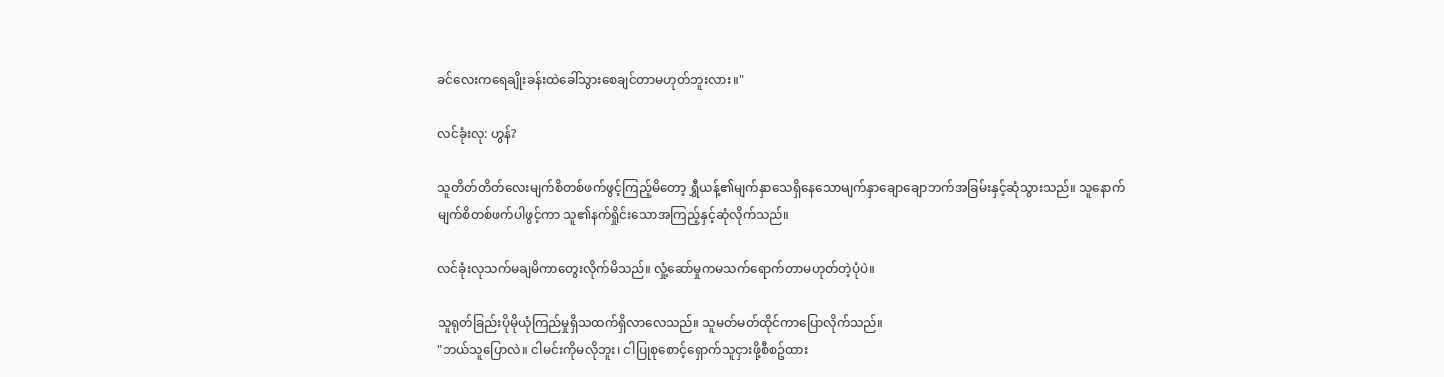ခင်လေးကရေချိုးခန်းထဲခေါ်သွားစေချင်တာမဟုတ်ဘူးလား။"

လင်ခုံးလု: ဟွန်?

သူတိတ်တိတ်လေးမျက်စိတစ်ဖက်ဖွင့်ကြည့်မိတော့ ရွှီယန့်၏မျက်နှာသေရှိနေသောမျက်နှာချောချောဘက်အခြမ်းနှင့်ဆုံသွားသည်။ သူနောက်မျက်စိတစ်ဖက်ပါဖွင့်ကာ သူ၏နက်ရှိုင်းသောအကြည့်နှင့်ဆုံလိုက်သည်။

လင်ခုံးလုသက်မချမိကာတွေးလိုက်မိသည်။ လှုံ့ဆော်မှုကမသက်ရောက်တာမဟုတ်တဲ့ပုံပဲ။

သူရုတ်ခြည်းပိုမိုယုံကြည်မှုရှိသထက်ရှိလာလေသည်။ သူမတ်မတ်ထိုင်ကာပြောလိုက်သည်။
"ဘယ်သူပြောလဲ။ ငါမင်းကိုမလိုဘူး၊ ငါပြုစုစောင့်ရှောက်သူငှားဖို့စီစဥ်ထား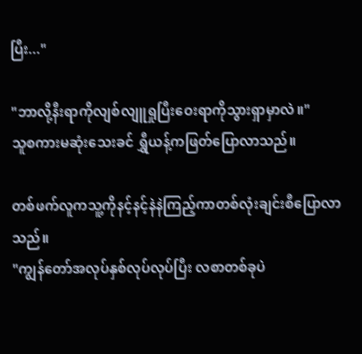ပြီး..."

"ဘာလို့နီးရာကိုလျစ်လျူရှုပြီးဝေးရာကိုသွားရှာမှာလဲ။"
သူစကားမဆုံးသေးခင် ရွှီယန့်ကဖြတ်ပြောလာသည်။

တစ်ဖက်လူကသူ့ကိုနင့်နင့်နဲနဲကြည့်ကာတစ်လုံးချင်းစီပြောလာသည်။
"ကျွန်တော်အလုပ်နှစ်လုပ်လုပ်ပြီး လစာတစ်ခုပဲ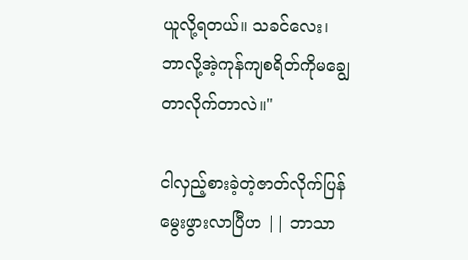ယူလို့ရတယ်။ သခင်လေး၊ ဘာလို့အဲ့ကုန်ကျစရိတ်ကိုမချွေတာလိုက်တာလဲ။"

ငါလှည့်စားခဲ့တဲ့ဇာတ်လိုက်ပြန်မွေးဖွားလာပြီဟ || ဘာသာ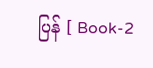ပြန် [ Book-2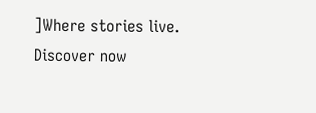]Where stories live. Discover now